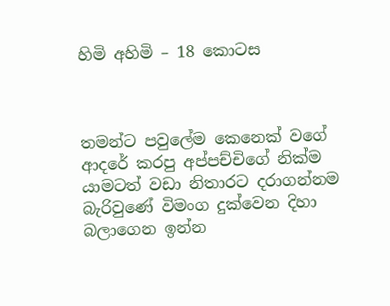හිමි අහිමි – 18 කොටස



තමන්ට පවුලේම කෙනෙක් වගේ ආදරේ කරපු අප්පච්චිගේ නික්ම යාමටත් වඩා නිතාරට දරාගන්නම බැරිවුණේ විමංග දුක්වෙන දිහා බලාගෙන ඉන්න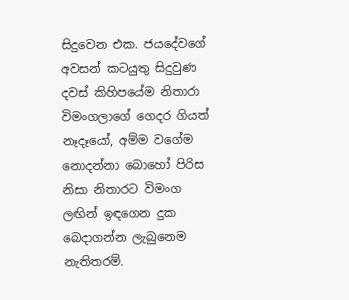සිදුවෙන එක. ජයදේවගේ අවසන් කටයුතු සිදුවුණ දවස් කිහිපයේම නිතාරා විමංගලාගේ ගෙදර ගියත් නෑදෑයෝ, අම්ම වගේම නොදන්නා බොහෝ පිරිස නිසා නිතාරට විමංග ලඟින් ඉඳගෙන දුක බෙදාගන්න ලැබුනෙම නැතිතරම්.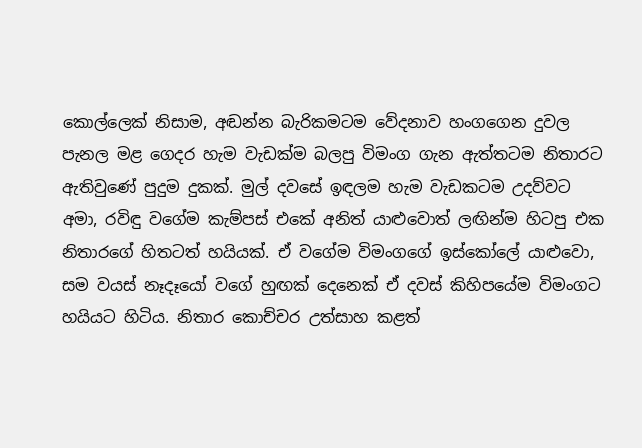කොල්ලෙක් නිසාම, අඬන්න බැරිකමටම වේදනාව හංගගෙන දුවල පැනල මළ ගෙදර හැම වැඩක්ම බලපු විමංග ගැන ඇත්තටම නිතාරට ඇතිවුණේ පුදුම දුකක්. මුල් දවසේ ඉඳලම හැම වැඩකටම උදව්වට අමා, රවිඳු වගේම කැම්පස් එකේ අනිත් යාළුවොත් ලඟින්ම හිටපු එක නිතාරගේ හිතටත් හයියක්. ඒ වගේම විමංගගේ ඉස්කෝලේ යාළුවො, සම වයස් නෑදෑයෝ වගේ හුඟක් දෙනෙක් ඒ දවස් කිහිපයේම විමංගට හයියට හිටිය. නිතාර කොච්චර උත්සාහ කළත්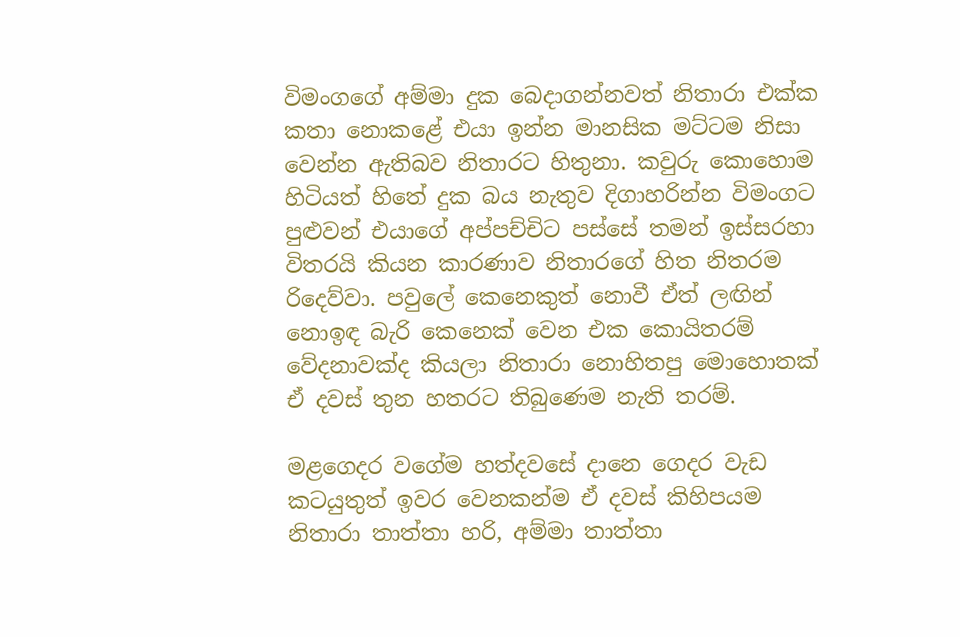විමංගගේ අම්මා දුක බෙදාගන්නවත් නිතාරා එක්ක කතා නොකළේ එයා ඉන්න මානසික මට්ටම නිසා වෙන්න ඇතිබව නිතාරට හිතුනා. කවුරු කොහොම හිටියත් හිතේ දුක බය නැතුව දිගාහරින්න විමංගට පුළුවන් එයාගේ අප්පච්චිට පස්සේ තමන් ඉස්සරහා විතරයි කියන කාරණාව නිතාරගේ හිත නිතරම රිදෙව්වා. පවුලේ කෙනෙකුත් නොවී ඒත් ලඟින් නොඉඳ බැරි කෙනෙක් වෙන එක කොයිතරම් වේදනාවක්ද කියලා නිතාරා නොහිතපු මොහොතක් ඒ දවස් තුන හතරට තිබුණෙම නැති තරම්.

මළගෙදර වගේම හත්දවසේ දානෙ ගෙදර වැඩ කටයුතුත් ඉවර වෙනකන්ම ඒ දවස් කිහිපයම නිතාරා තාත්තා හරි, අම්මා තාත්තා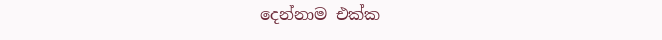දෙන්නාම එක්ක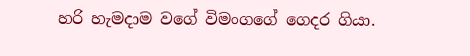හරි හැමදාම වගේ විමංගගේ ගෙදර ගියා.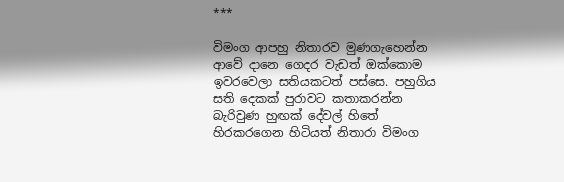***

විමංග ආපහු නිතාරව මුණගැහෙන්න ආවේ දානෙ ගෙදර වැඩත් ඔක්කොම ඉවරවෙලා සතියකටත් පස්සෙ. පහුගිය සති දෙකක් පුරාවට කතාකරන්න බැරිවුණ හුඟක් දේවල් හිතේ හිරකරගෙන හිටියත් නිතාරා විමංග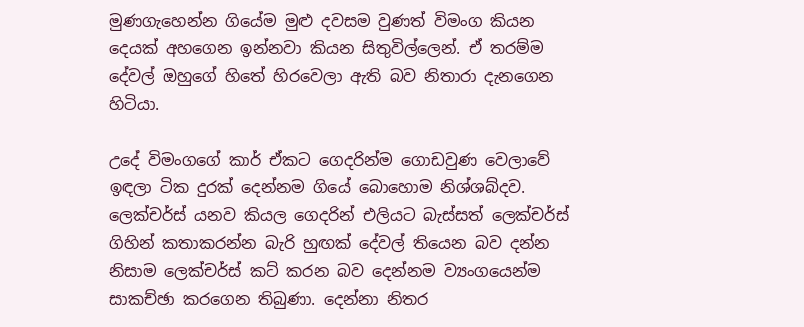මුණගැහෙන්න ගියේම මුළු දවසම වුණත් විමංග කියන දෙයක් අහගෙන ඉන්නවා කියන සිතුවිල්ලෙන්. ඒ තරම්ම දේවල් ඔහුගේ හිතේ හිරවෙලා ඇති බව නිතාරා දැනගෙන හිටියා.

උදේ විමංගගේ කාර් ඒකට ගෙදරින්ම ගොඩවුණ වෙලාවේ ඉඳලා ටික දුරක් දෙන්නම ගියේ බොහොම නිශ්ශබ්දව. ලෙක්චර්ස් යනව කියල ගෙදරින් එලියට බැස්සත් ලෙක්චර්ස් ගිහින් කතාකරන්න බැරි හුඟක් දේවල් තියෙන බව දන්න නිසාම ලෙක්චර්ස් කට් කරන බව දෙන්නම ව්‍යංගයෙන්ම සාකච්ඡා කරගෙන තිබුණා. දෙන්නා නිතර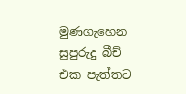මුණගැහෙන සුපුරුදු බීච් එක පැත්තට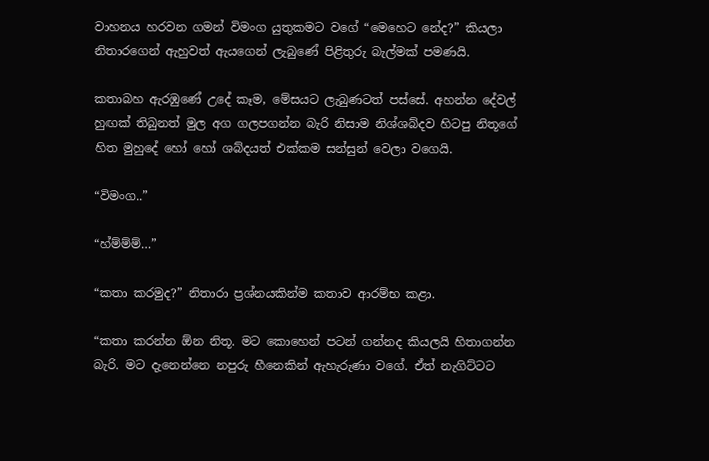වාහනය හරවන ගමන් විමංග යුතුකමට වගේ “මෙහෙට නේද?” කියලා නිතාරගෙන් ඇහුවත් ඇයගෙන් ලැබුණේ පිළිතුරු බැල්මක් පමණයි.

කතාබහ ඇරඹුණේ උදේ කෑම, මේසයට ලැබුණටත් පස්සේ. අහන්න දේවල් හුඟක් තිබුනත් මුල අග ගලපගන්න බැරි නිසාම නිශ්ශබ්දව හිටපු නිතූගේ හිත මුහුදේ හෝ හෝ ශබ්දයත් එක්කම සන්සුන් වෙලා වගෙයි.

“විමංග..”

“හ්ම්ම්ම්…”

“කතා කරමුද?” නිතාරා ප්‍රශ්නයකින්ම කතාව ආරම්භ කළා.

“කතා කරන්න ඕන නිතූ. මට කොහෙන් පටන් ගන්නද කියලයි හිතාගන්න බැරි. මට දැනෙන්නෙ නපුරු හීනෙකින් ඇහැරුණා වගේ. ඒත් නැගිට්ටට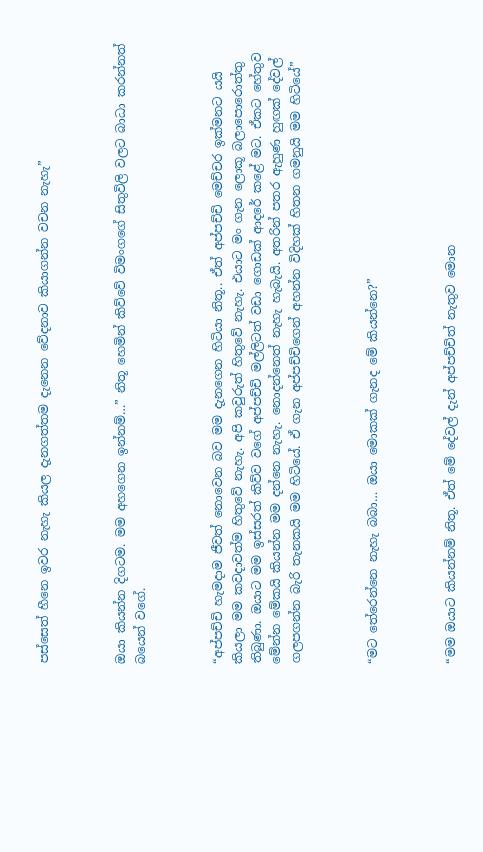පස්සෙත් හීනෙ ඉවර නැහැ කියල දැනගත්තම දැනෙන වේදනාව කියාගන්න වචන නැහැ”



ඔයා කියන්න දිගටම. මම අහගෙන ඉන්නම්…” නිතූ හෙමින් කිව්වේ විමංගගේ සිතුවිලි වලට බාධා කරන්නත් බයෙන් වගේ.



“අප්පච්චි හැමදාම ජීවත් නොවෙන බව මම දැනගෙන හිටියා නිතූ.. ඒත් අප්පච්චි මෙච්චර ඉක්මනට යයි කියලා මම කවදාවත්ම හිතුවේ නැහැ. අපි කවුරුත් හිතුවේ නැහැ. එයාට මං ගැන ලොකූ බලාපොරොත්තු තිබුණා. ඔයාට මම ඉස්සරත් කිව්ව වගේ අප්පච්චි මල්ලිටත් වඩා ගොඩක් ආදරේ කළේ මට. ඒකට හේතුව මේන්න මේකයි කියන්න මම දන්නෙ නැහැ. නොදන්නෙත් නැහැ හැබැයි. අතරින් පතර ඇහුණ හුඟක් දේවල් ගලපගන්න බැරි තැනකයි මම හිටියේ. ඒ ගැන අප්පච්චිගෙන් අහන්න විදිහක් හිතන ගමනුයි මම හිටියේ”



“මට තේරෙන්නෙ නැහැ බබා… ඔයා මොකක් ගැනද මේ කියන්නෙ?”



“මම ඔයාට කියන්නම් නිතූ. ඒත් මේ දේවල් දැන් අප්පච්චිත් නැතුව මොන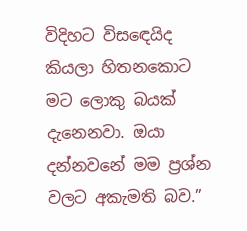විදිහට විසඳෙයිද කියලා හිතනකොට මට ලොකු බයක් දැනෙනවා. ඔයා දන්නවනේ මම ප්‍රශ්න වලට අකැමති බව.”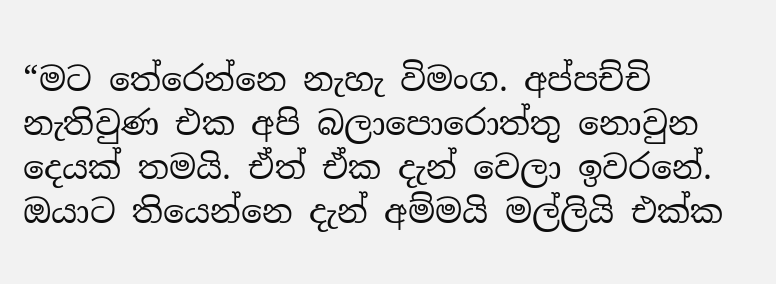“මට තේරෙන්නෙ නැහැ විමංග. අප්පච්චි නැතිවුණ එක අපි බලාපොරොත්තු නොවුන දෙයක් තමයි. ඒත් ඒක දැන් වෙලා ඉවරනේ. ඔයාට තියෙන්නෙ දැන් අම්මයි මල්ලියි එක්ක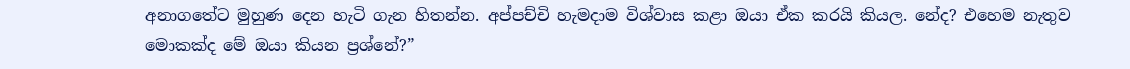අනාගතේට මුහුණ දෙන හැටි ගැන හිතන්න. අප්පච්චි හැමදාම විශ්වාස කළා ඔයා ඒක කරයි කියල. නේද? එහෙම නැතුව මොකක්ද මේ ඔයා කියන ප්‍රශ්නේ?”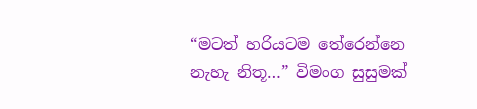“මටත් හරියටම තේරෙන්නෙ නැහැ නිතූ…” විමංග සුසුමක්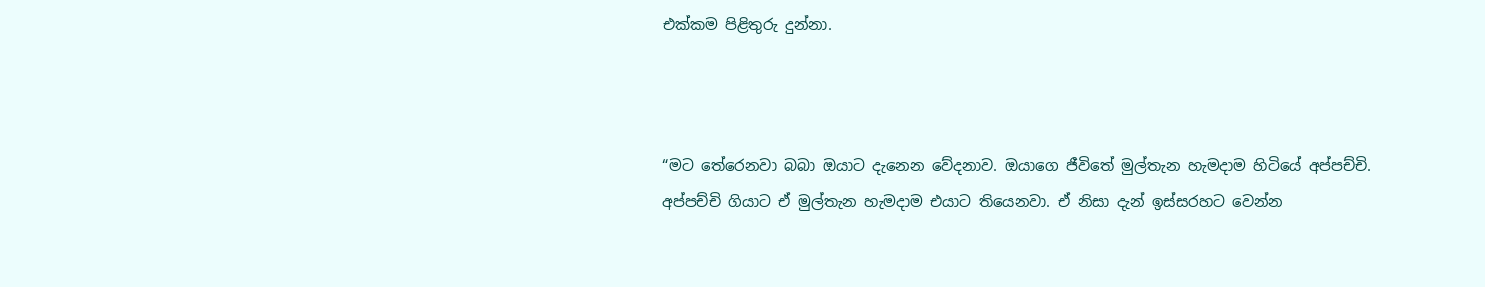එක්කම පිළිතුරු දුන්නා.



“මට තේරෙනවා බබා ඔයාට දැනෙන වේදනාව. ඔයාගෙ ජීවිතේ මුල්තැන හැමදාම හිටියේ අප්පච්චි. අප්පච්චි ගියාට ඒ මුල්තැන හැමදාම එයාට තියෙනවා. ඒ නිසා දැන් ඉස්සරහට වෙන්න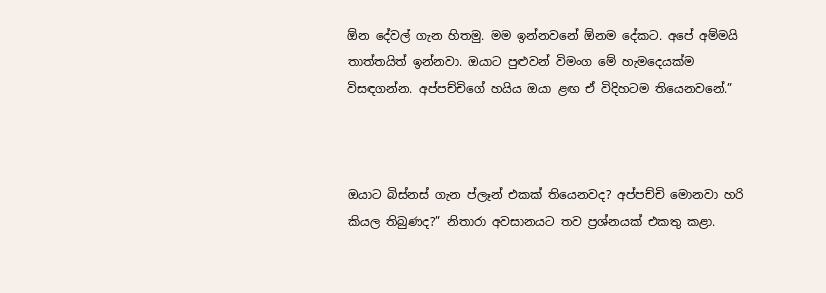ඕන දේවල් ගැන හිතමු. මම ඉන්නවනේ ඕනම දේකට. අපේ අම්මයි තාත්තයිත් ඉන්නවා. ඔයාට පුළුවන් විමංග මේ හැමදෙයක්ම විසඳගන්න. අප්පච්චිගේ හයිය ඔයා ළඟ ඒ විදිහටම තියෙනවනේ.”



ඔයාට බිස්නස් ගැන ප්ලෑන් එකක් තියෙනවද? අප්පච්චි මොනවා හරි කියල තිබුණද?” නිතාරා අවසානයට තව ප්‍රශ්නයක් එකතු කළා.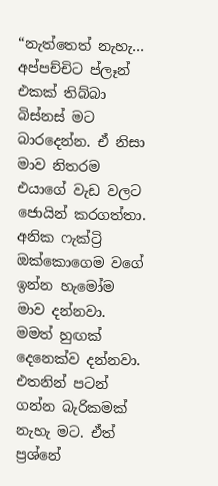“නැත්තෙත් නැහැ… අප්පච්චිට ප්ලෑන් එකක් තිබ්බා බිස්නස් මට බාරදෙන්න. ඒ නිසා මාව නිතරම එයාගේ වැඩ වලට ජොයින් කරගත්තා. අනික ෆැක්ට්‍රි ඔක්කොගෙම වගේ ඉන්න හැමෝම මාව දන්නවා. මමත් හුඟක් දෙනෙක්ව දන්නවා. එතනින් පටන් ගන්න බැරිකමක් නැහැ මට. ඒත් ප්‍රශ්නේ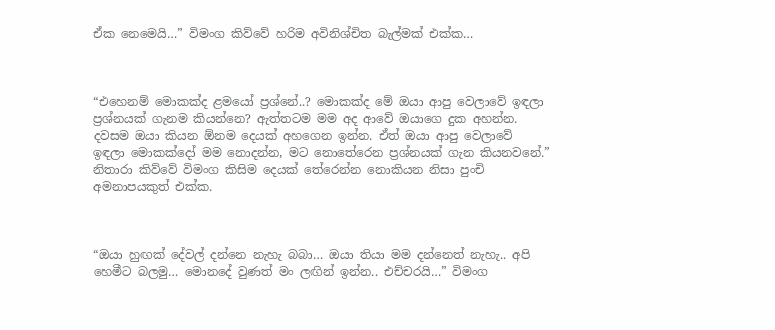ඒක නෙමෙයි…” විමංග කිව්වේ හරිම අවිනිශ්චිත බැල්මක් එක්ක…



“එහෙනම් මොකක්ද ළමයෝ ප්‍රශ්නේ..? මොකක්ද මේ ඔයා ආපු වෙලාවේ ඉඳලා ප්‍රශ්නයක් ගැනම කියන්නෙ? ඇත්තටම මම අද ආවේ ඔයාගෙ දුක අහන්න. දවසම ඔයා කියන ඕනම දෙයක් අහගෙන ඉන්න. ඒත් ඔයා ආපු වෙලාවේ ඉඳලා මොකක්දෝ මම නොදන්න, මට නොතේරෙන ප්‍රශ්නයක් ගැන කියනවනේ.” නිතාරා කිව්වේ විමංග කිසිම දෙයක් තේරෙන්න නොකියන නිසා පුංචි අමනාපයකුත් එක්ක.



“ඔයා හුඟක් දේවල් දන්නෙ නැහැ බබා… ඔයා තියා මම දන්නෙත් නැහැ.. අපි හෙමීට බලමු… මොනදේ වුණත් මං ලඟින් ඉන්න.. එච්චරයි…” විමංග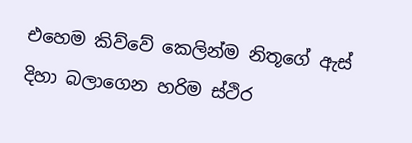එහෙම කිව්වේ කෙලින්ම නිතූගේ ඇස් දිහා බලාගෙන හරිම ස්ථිර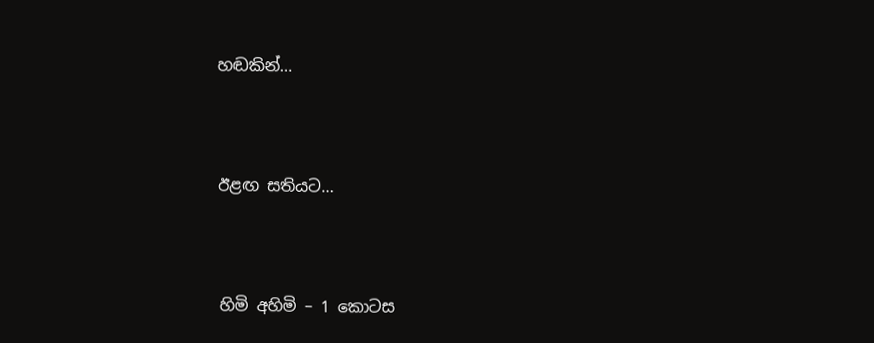හඬකින්…



ඊළඟ සතියට…



හිමි අහිමි – 1 කොටස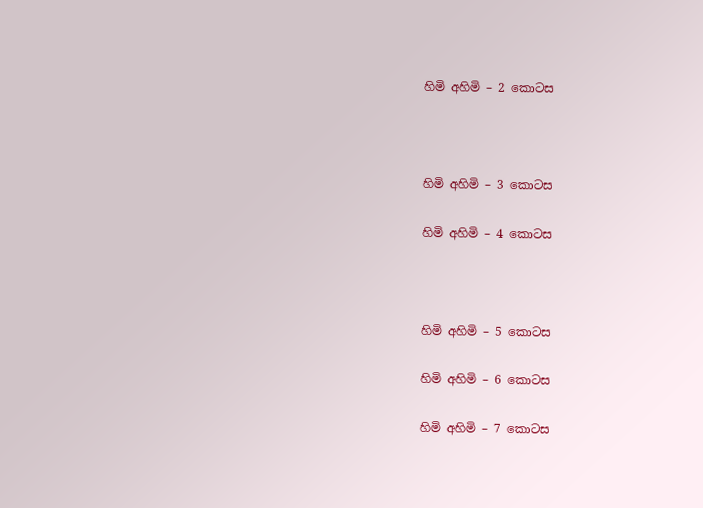හිමි අහිමි – 2 කොටස



හිමි අහිමි – 3 කොටස

හිමි අහිමි – 4 කොටස



හිමි අහිමි – 5 කොටස

හිමි අහිමි – 6 කොටස

හිමි අහිමි – 7 කොටස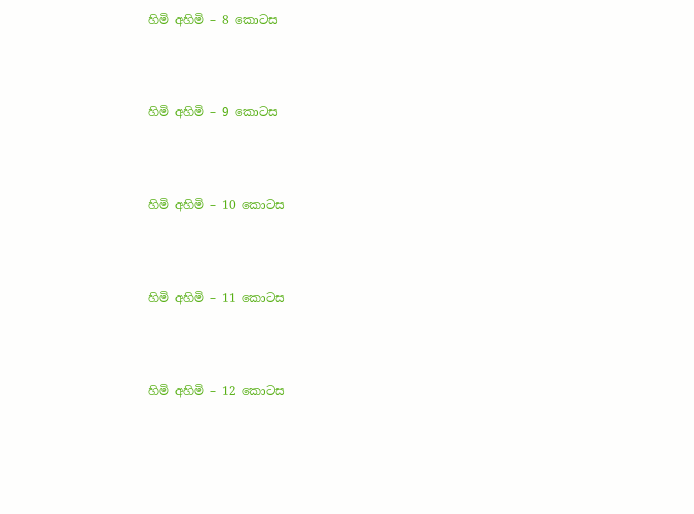හිමි අහිමි – 8 කොටස



හිමි අහිමි – 9 කොටස



හිමි අහිමි – 10 කොටස



හිමි අහිමි – 11 කොටස



හිමි අහිමි – 12 කොටස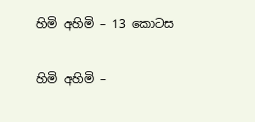හිමි අහිමි – 13 කොටස

හිමි අහිමි –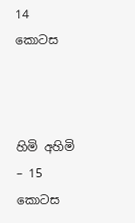14 කොටස



හිමි අහිමි – 15 කොටස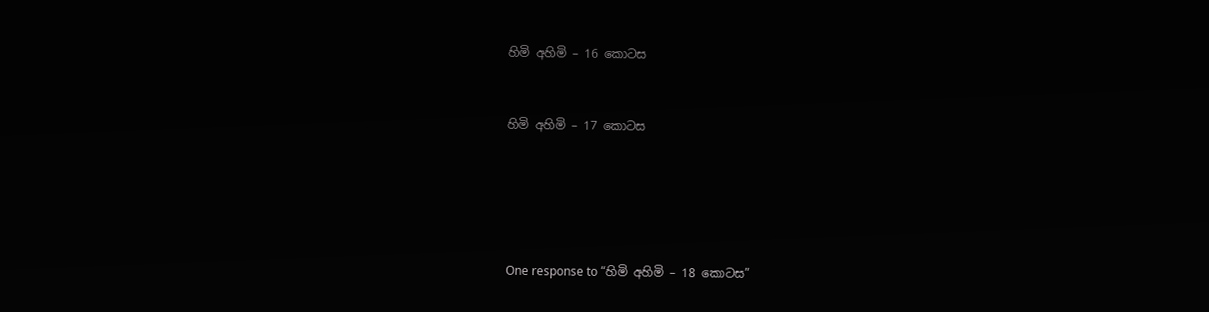හිමි අහිමි – 16 කොටස



හිමි අහිමි – 17 කොටස







One response to “හිමි අහිමි – 18 කොටස”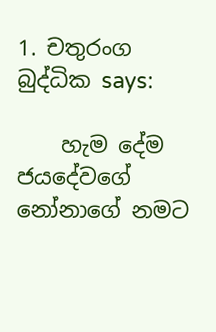1. චතුරංග බුද්ධික says:

    හැම දේම ජයදේවගේ නෝනාගේ නමට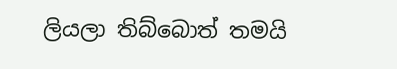ලියලා තිබ්බොත් තමයි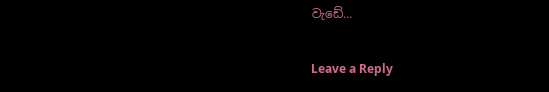වැඩේ…

Leave a Reply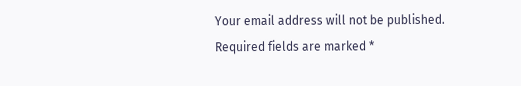Your email address will not be published. Required fields are marked *